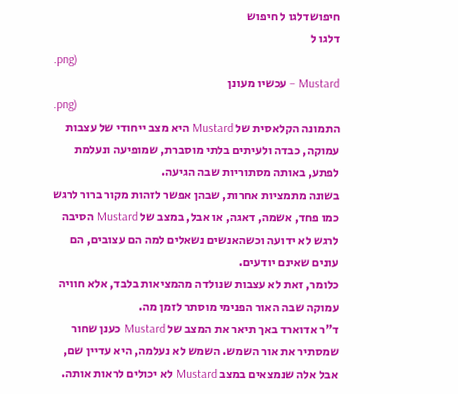חיפושדלגו ל חיפוש
דלגו ל
.png)
Mustard – עכשיו מעונן
.png)
התמונה הקלאסית של Mustard היא מצב ייחודי של עצבות עמוקה, כבדה ולעיתים בלתי מוסברת, שמופיעה ונעלמת לפתע, באותה מסתוריות שבה הגיעה.
בשונה מתמציות אחרות, שבהן אפשר לזהות מקור ברור לרגש כמו פחד, אשמה, דאגה, או אבל, במצב של Mustard הסיבה לרגש לא ידועה וכשהאנשים נשאלים למה הם עצובים, הם עונים שאינם יודעים.
כלומר, זאת לא עצבות שנולדה מהמציאות בלבד, אלא חוויה עמוקה שבה האור הפנימי מוסתר לזמן מה.
ד"ר אדוארד באך תיאר את המצב של Mustard כענן שחור שמסתיר את אור השמש. השמש לא נעלמה, היא עדיין שם, אבל אלה שנמצאים במצב Mustard לא יכולים לראות אותה.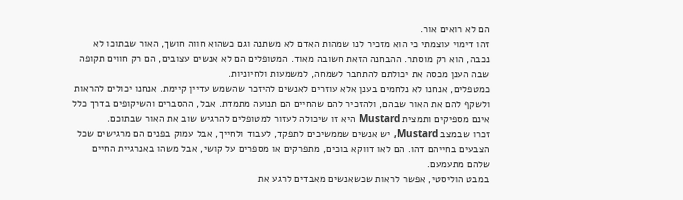הם לא רואים אור.
זהו דימוי עוצמתי כי הוא מזכיר לנו שמהות האדם לא משתנה וגם כשהוא חווה חושך, האור שבתוכו לא נכבה, הוא רק מוסתר. ההבחנה הזאת חשובה מאוד. המטופלים הם לא אנשים עצובים, הם רק חווים תקופה שבה הענן מכסה את יכולתם להתחבר לשמחה, למשמעות ולחיוניות.
כמטפלים, אנחנו לא נלחמים בענן אלא עוזרים לאנשים להיזכר שהשמש עדיין קיימת. אנחנו יכולים להראות ולשקף להם את האור שבהם, ולהזכיר להם שהחיים הם תנועה מתמדת. אבל, ההסברים והשיקופים בדרך כלל אינם מספיקים ותמצית Mustard היא זו שיכולה לעזור למטופלים להרגיש שוב את האור שבתוכם.
זכרו שבמצב Mustard, יש אנשים שממשיכים לתפקד, לעבוד ולחייך, אבל עמוק בפנים הם מרגישים שכל הצבעים בחייהם דהו. הם לאו דווקא בוכים, מתפרקים או מספרים על קושי, אבל משהו באנרגיית החיים שלהם מתעמעם.
במבט הוליסטי, אפשר לראות שכשאנשים מאבדים לרגע את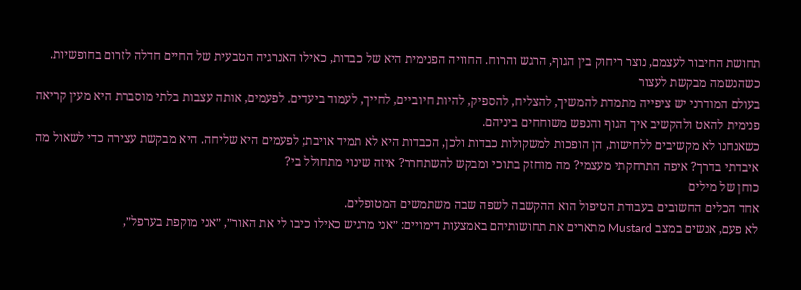תחושת החיבור לעצמם, נוצר ריחוק בין הגוף, הרגש והרוח. החוויה הפנימית היא של כבדות, כאילו האנרגיה הטבעית של החיים חדלה לזרום בחופשיות.
כשהנשמה מבקשת לעצור
בעולם המודרני יש ציפייה מתמדת להמשיך, להצליח, להספיק, להיות חיוביים, לחייך, לעמוד ביעדים. לפעמים, אותה עצבות בלתי מוסברת היא מעין קריאה פנימית להאט ולהקשיב איך הגוף והנפש משוחחים ביניהם.
כשאנחנו לא מקשיבים ללחישות, הן הופכות למשקולות כבדות ולכן, הכבדות היא לא תמיד אויבת; לפעמים היא שליחה. היא מבקשת עצירה כדי לשאול מה איבדתי בדרך? איפה התרחקתי מעצמי? מה מוחזק בתוכי ומבקש להשתחרר? איזה שינוי מתחולל בי?
כוחן של מילים
אחד הכלים החשובים בעבודת הטיפול הוא ההקשבה לשפה שבה משתמשים המטופלים.
לא פעם, אנשים במצב Mustard מתארים את תחושותיהם באמצעות דימויים: ״אני מרגיש כאילו כיבו לי את האור״, ״אני מוקפת בערפל״,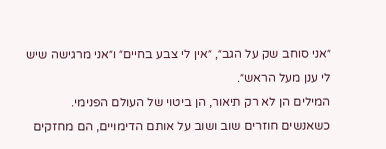״אני סוחב שק על הגב״, ״אין לי צבע בחיים״ ו״אני מרגישה שיש לי ענן מעל הראש״.
המילים הן לא רק תיאור, הן ביטוי של העולם הפנימי. כשאנשים חוזרים שוב ושוב על אותם הדימויים, הם מחזקים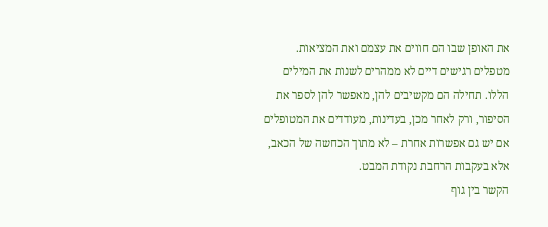את האופן שבו הם חווים את עצמם ואת המציאות. מטפלים רגישים דיים לא ממהרים לשנות את המילים הללו. תחילה הם מקשיבים להן, מאפשר להן לספר את הסיפור, ורק לאחר מכן, בעדינות, מעודדים את המטופלים אם יש גם אפשרות אחרת – לא מתוך הכחשה של הכאב, אלא בעקבות הרחבת נקודת המבט.
הקשר בין גוף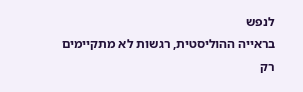לנפש
בראייה ההוליסטית, רגשות לא מתקיימים רק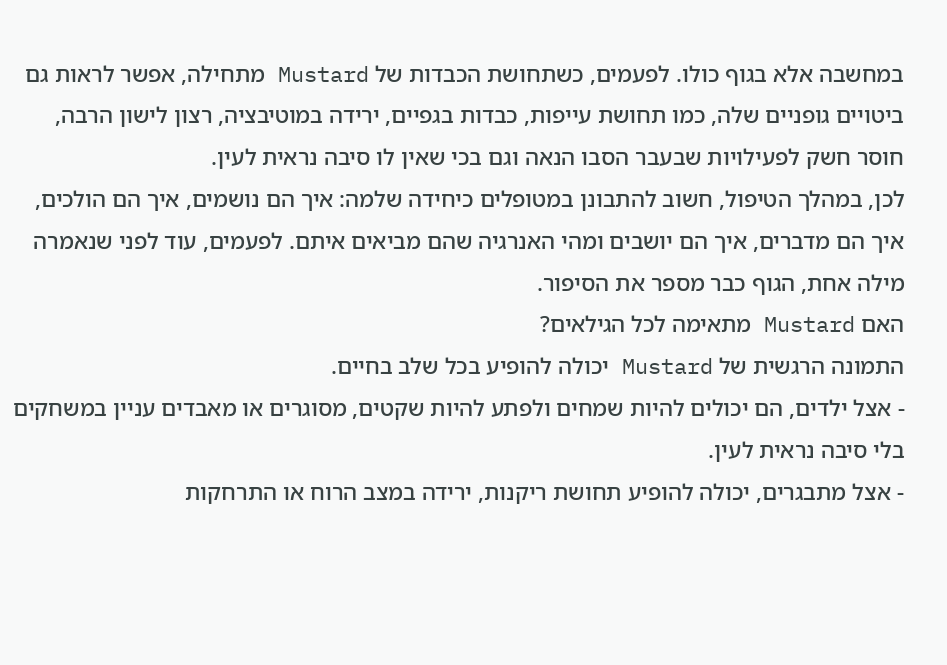במחשבה אלא בגוף כולו. לפעמים, כשתחושת הכבדות של Mustard מתחילה, אפשר לראות גם ביטויים גופניים שלה, כמו תחושת עייפות, כבדות בגפיים, ירידה במוטיבציה, רצון לישון הרבה, חוסר חשק לפעילויות שבעבר הסבו הנאה וגם בכי שאין לו סיבה נראית לעין.
לכן, במהלך הטיפול, חשוב להתבונן במטופלים כיחידה שלמה: איך הם נושמים, איך הם הולכים, איך הם מדברים, איך הם יושבים ומהי האנרגיה שהם מביאים איתם. לפעמים, עוד לפני שנאמרה מילה אחת, הגוף כבר מספר את הסיפור.
האם Mustard מתאימה לכל הגילאים?
התמונה הרגשית של Mustard יכולה להופיע בכל שלב בחיים.
- אצל ילדים, הם יכולים להיות שמחים ולפתע להיות שקטים, מסוגרים או מאבדים עניין במשחקים בלי סיבה נראית לעין.
- אצל מתבגרים, יכולה להופיע תחושת ריקנות, ירידה במצב הרוח או התרחקות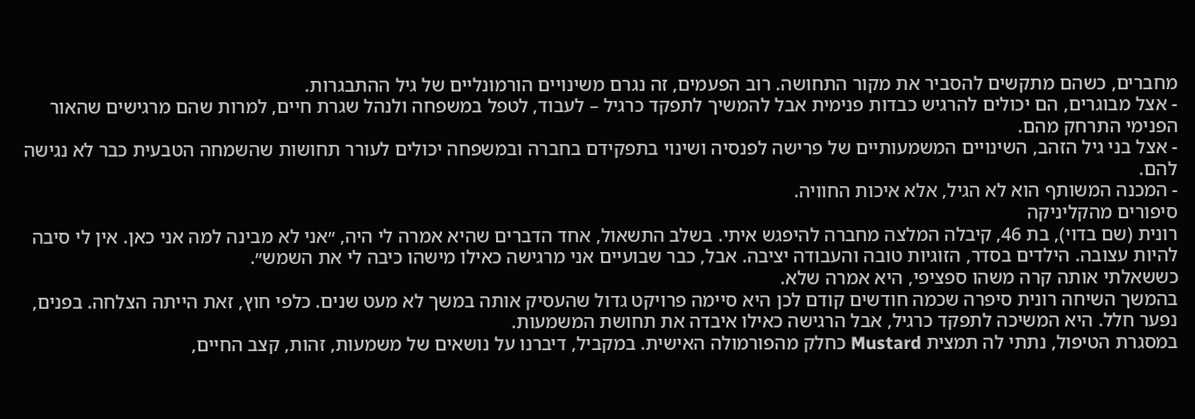מחברים, כשהם מתקשים להסביר את מקור התחושה. רוב הפעמים, זה נגרם משינויים הורמונליים של גיל ההתבגרות.
- אצל מבוגרים, הם יכולים להרגיש כבדות פנימית אבל להמשיך לתפקד כרגיל – לעבוד, לטפל במשפחה ולנהל שגרת חיים, למרות שהם מרגישים שהאור הפנימי התרחק מהם.
- אצל בני גיל הזהב, השינויים המשמעותיים של פרישה לפנסיה ושינוי בתפקידם בחברה ובמשפחה יכולים לעורר תחושות שהשמחה הטבעית כבר לא נגישה להם.
- המכנה המשותף הוא לא הגיל, אלא איכות החוויה.
סיפורים מהקליניקה
רונית (שם בדוי), בת 46, קיבלה המלצה מחברה להיפגש איתי. בשלב התשאול, אחד הדברים שהיא אמרה לי היה, ״אני לא מבינה למה אני כאן. אין לי סיבה להיות עצובה. הילדים בסדר, הזוגיות טובה והעבודה יציבה. אבל, כבר שבועיים אני מרגישה כאילו מישהו כיבה לי את השמש״.
כששאלתי אותה קרה משהו ספציפי, היא אמרה שלא.
בהמשך השיחה רונית סיפרה שכמה חודשים קודם לכן היא סיימה פרויקט גדול שהעסיק אותה במשך לא מעט שנים. כלפי חוץ, זאת הייתה הצלחה. בפנים, נפער חלל. היא המשיכה לתפקד כרגיל, אבל הרגישה כאילו איבדה את תחושת המשמעות.
במסגרת הטיפול, נתתי לה תמצית Mustard כחלק מהפורמולה האישית. במקביל, דיברנו על נושאים של משמעות, זהות, קצב החיים,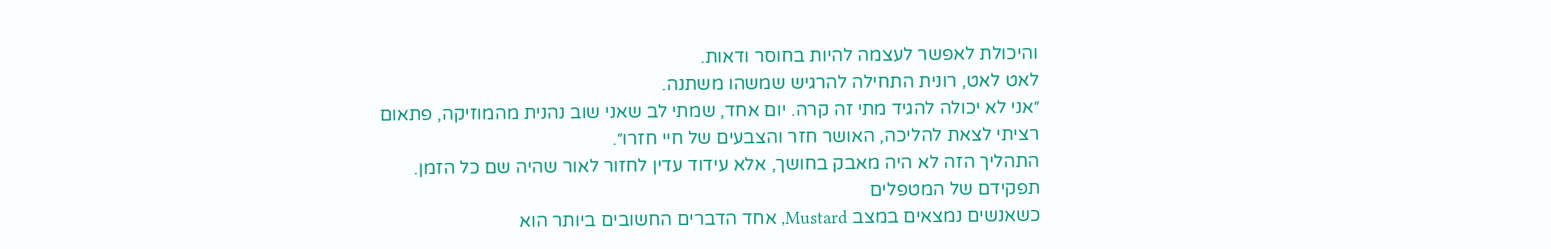והיכולת לאפשר לעצמה להיות בחוסר ודאות.
לאט לאט, רונית התחילה להרגיש שמשהו משתנה.
״אני לא יכולה להגיד מתי זה קרה. יום אחד, שמתי לב שאני שוב נהנית מהמוזיקה, פתאום רציתי לצאת להליכה, האושר חזר והצבעים של חיי חזרו״.
התהליך הזה לא היה מאבק בחושך, אלא עידוד עדין לחזור לאור שהיה שם כל הזמן.
תפקידם של המטפלים
כשאנשים נמצאים במצב Mustard, אחד הדברים החשובים ביותר הוא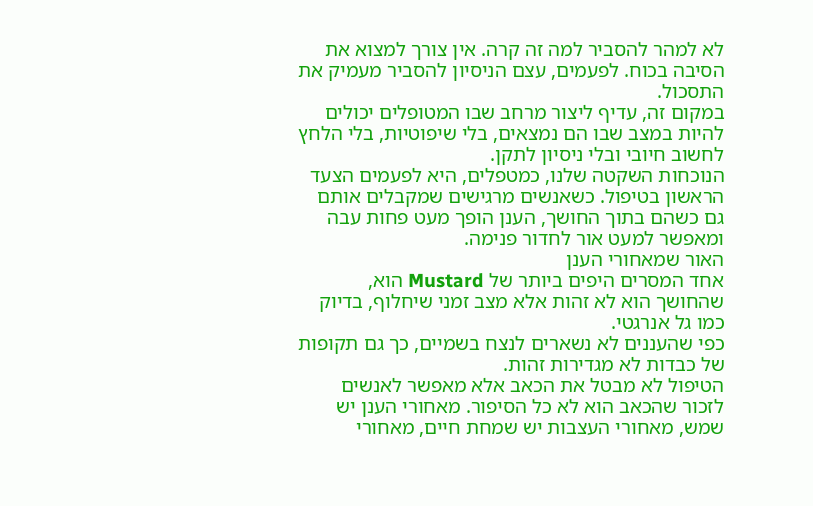לא למהר להסביר למה זה קרה. אין צורך למצוא את הסיבה בכוח. לפעמים, עצם הניסיון להסביר מעמיק את התסכול.
במקום זה, עדיף ליצור מרחב שבו המטופלים יכולים להיות במצב שבו הם נמצאים, בלי שיפוטיות, בלי הלחץ לחשוב חיובי ובלי ניסיון לתקן.
הנוכחות השקטה שלנו, כמטפלים, היא לפעמים הצעד הראשון בטיפול. כשאנשים מרגישים שמקבלים אותם גם כשהם בתוך החושך, הענן הופך מעט פחות עבה ומאפשר למעט אור לחדור פנימה.
האור שמאחורי הענן
אחד המסרים היפים ביותר של Mustard הוא, שהחושך הוא לא זהות אלא מצב זמני שיחלוף, בדיוק כמו גל אנרגטי.
כפי שהעננים לא נשארים לנצח בשמיים, כך גם תקופות של כבדות לא מגדירות זהות.
הטיפול לא מבטל את הכאב אלא מאפשר לאנשים לזכור שהכאב הוא לא כל הסיפור. מאחורי הענן יש שמש, מאחורי העצבות יש שמחת חיים, מאחורי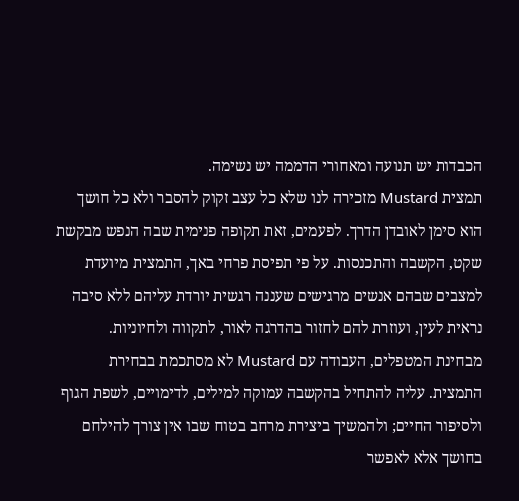הכבדות יש תנועה ומאחורי הדממה יש נשימה.
תמצית Mustard מזכירה לנו שלא כל עצב זקוק להסבר ולא כל חושך הוא סימן לאובדן הדרך. לפעמים, זאת תקופה פנימית שבה הנפש מבקשת שקט, הקשבה והתכנסות. על פי תפיסת פרחי באך, התמצית מיועדת למצבים שבהם אנשים מרגישים שעננה רגשית יורדת עליהם ללא סיבה נראית לעין, ועוזרת להם לחזור בהדרגה לאור, לתקווה ולחיוניות.
מבחינת המטפלים, העבודה עם Mustard לא מסתכמת בבחירת התמצית. עליה להתחיל בהקשבה עמוקה למילים, לדימויים, לשפת הגוף ולסיפור החיים; ולהמשיך ביצירת מרחב בטוח שבו אין צורך להילחם בחושך אלא לאפשר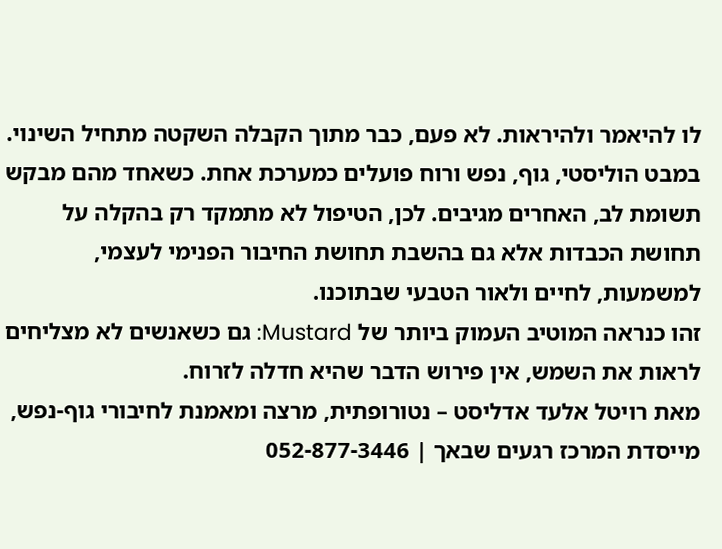לו להיאמר ולהיראות. לא פעם, כבר מתוך הקבלה השקטה מתחיל השינוי.
במבט הוליסטי, גוף, נפש ורוח פועלים כמערכת אחת. כשאחד מהם מבקש תשומת לב, האחרים מגיבים. לכן, הטיפול לא מתמקד רק בהקלה על תחושת הכבדות אלא גם בהשבת תחושת החיבור הפנימי לעצמי, למשמעות, לחיים ולאור הטבעי שבתוכנו.
זהו כנראה המוטיב העמוק ביותר של Mustard: גם כשאנשים לא מצליחים לראות את השמש, אין פירוש הדבר שהיא חדלה לזרוח.
מאת רויטל אלעד אדליסט – נטורופתית, מרצה ומאמנת לחיבורי גוף-נפש, מייסדת המרכז רגעים שבאך | 052-877-3446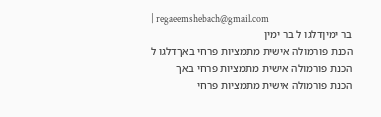| regaeemshebach@gmail.com
בר ימיןדלגו ל בר ימין
הכנת פורמולה אישית מתמציות פרחי באךדלגו ל הכנת פורמולה אישית מתמציות פרחי באך
הכנת פורמולה אישית מתמציות פרחי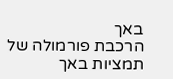באך
הרכבת פורמולה של תמציות באך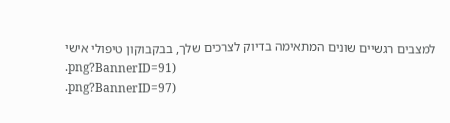למצבים רגשיים שונים המתאימה בדיוק לצרכים שלך, בבקבוקון טיפולי אישי
.png?BannerID=91)
.png?BannerID=97)